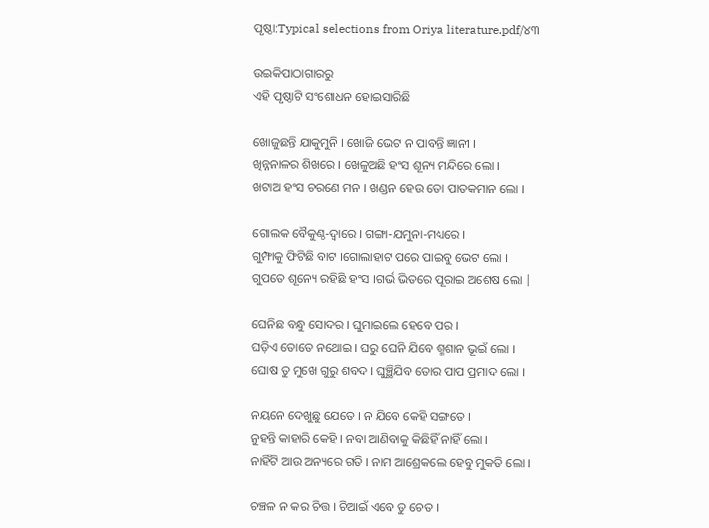ପୃଷ୍ଠା:Typical selections from Oriya literature.pdf/୪୩

ଉଇକିପାଠାଗାର‌ରୁ
ଏହି ପୃଷ୍ଠାଟି ସଂଶୋଧନ ହୋଇସାରିଛି

ଖୋଜୁଛନ୍ତି ଯାକୁମୁନି । ଖୋଜି ଭେଟ ନ ପାବନ୍ତି ଜ୍ଞାନୀ ।
ଖିନ୍ନନାଳର ଶିଖରେ । ଖେଳୁଅଛି ହଂସ ଶୂନ୍ୟ ମନ୍ଦିରେ ଲୋ ।
ଖଟାଅ ହଂସ ଚରଣେ ମନ । ଖଣ୍ଡନ ହେଉ ତୋ ପାତକମାନ ଲୋ ।

ଗୋଲକ ବୈକୁଣ୍ଠ-ଦ୍ବାରେ । ଗଙ୍ଗା-ଯମୁନା-ମଧ୍ୟରେ ।
ଗୁମ୍ଫାକୁ ଫିଟିଛି ବାଟ ।ଗୋଲାହାଟ ପରେ ପାଇବୁ ଭେଟ ଲୋ ।
ଗୁପତେ ଶୂନ୍ୟେ ରହିଛି ହଂସ ।ଗର୍ଭ ଭିତରେ ପୂରାଇ ଅଶେଷ ଲୋ |

ଘେନିଛ ବନ୍ଧୁ ସୋଦର । ଘୁମାଇଲେ ହେବେ ପର ।
ଘଡ଼ିଏ ତୋତେ ନଥୋଇ । ଘରୁ ଘେନି ଯିବେ ଶ୍ମଶାନ ଭୂଇଁ ଲୋ ।
ଘୋଷ ତୁ ମୁଖେ ଗୁରୁ ଶବଦ । ଘୁଞ୍ଛିଯିବ ତୋର ପାପ ପ୍ରମାଦ ଲୋ ।

ନୟନେ ଦେଖୁଛୁ ଯେତେ । ନ ଯିବେ କେହି ସଙ୍ଗତେ ।
ନୁହନ୍ତି କାହାରି କେହି । ନବା ଆଣିବାକୁ କିଛିହିଁ ନାହିଁ ଲୋ ।
ନାହିଁଟି ଆଉ ଅନ୍ୟରେ ଗତି । ନାମ ଆଶ୍ରେକଲେ ହେବୁ ମୁକତି ଲୋ ।

ଚଞ୍ଚଳ ନ କର ଚିତ୍ତ । ଚିଆଇଁ ଏବେ ତୁ ଚେତ ।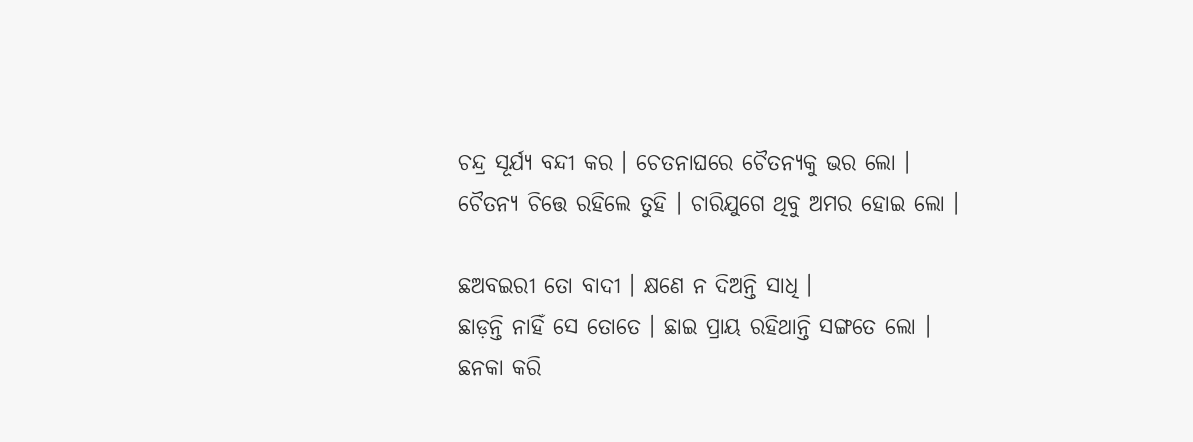ଚନ୍ଦ୍ର ସୂର୍ଯ୍ୟ ବନ୍ଦୀ କର । ଚେତନାଘରେ ଚୈତନ୍ୟକୁ ଭର ଲୋ ।
ଚୈତନ୍ୟ ଚିତ୍ତେ ରହିଲେ ତୁହି । ଚାରିଯୁଗେ ଥିବୁ ଅମର ହୋଇ ଲୋ ।

ଛଅବଇରୀ ତୋ ବାଦୀ । କ୍ଷଣେ ନ ଦିଅନ୍ତି ସାଧି ।
ଛାଡ଼ନ୍ତି ନାହିଁ ସେ ତୋତେ । ଛାଇ ପ୍ରାୟ ରହିଥାନ୍ତି ସଙ୍ଗତେ ଲୋ ।
ଛନକା କରି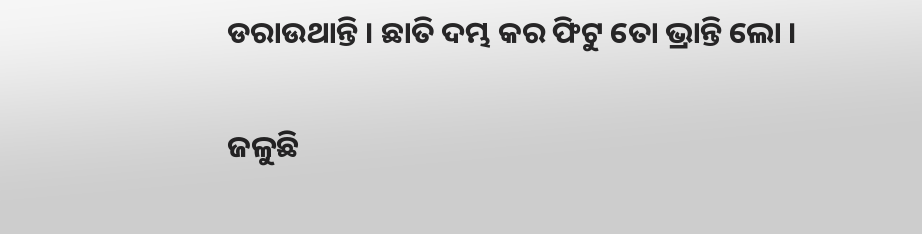ଡରାଉଥାନ୍ତି । ଛାତି ଦମ୍ଭ କର ଫିଟୁ ତୋ ଭ୍ରାନ୍ତି ଲୋ ।

ଜଳୁଛି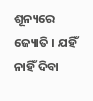ଶୂନ୍ୟରେ ଜ୍ୟୋତି । ଯହିଁ ନାହିଁ ଦିବା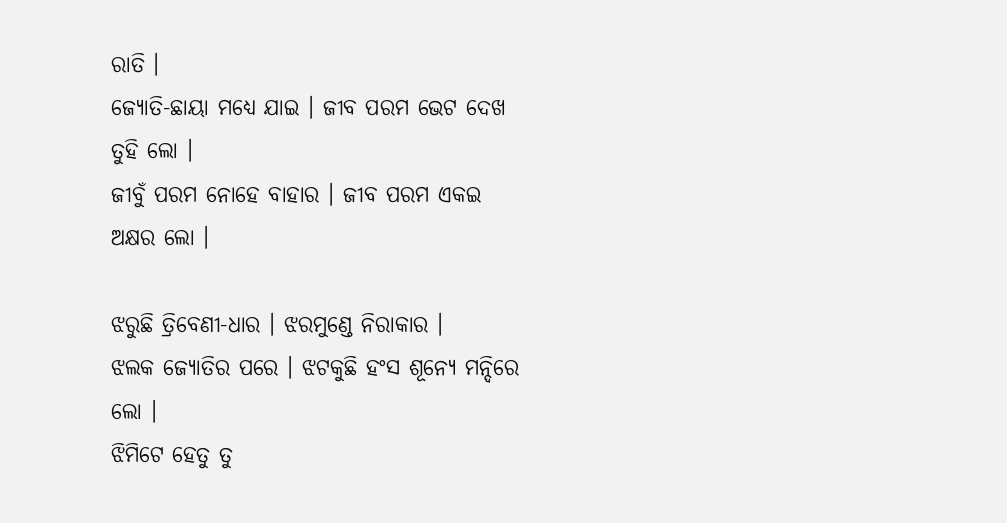ରାତି ।
ଜ୍ୟୋତି-ଛାୟା ମଧ୍ୟେ ଯାଇ । ଜୀବ ପରମ ଭେଟ ଦେଖ ତୁହି ଲୋ ।
ଜୀବୁଁ ପରମ ନୋହେ ବାହାର । ଜୀବ ପରମ ଏକଇ ଅକ୍ଷର ଲୋ ।

ଝରୁଛି ତ୍ରିବେଣୀ-ଧାର । ଝରମୁଣ୍ଡେ ନିରାକାର ।
ଝଲକ ଜ୍ୟୋତିର ପରେ । ଝଟକୁଛି ହଂସ ଶୂନ୍ୟେ ମନ୍ଦିରେ ଲୋ ।
ଝିମିଟେ ହେତୁ ତୁ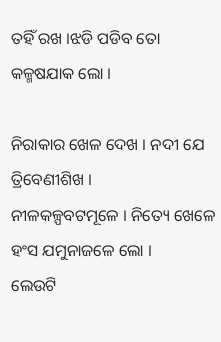ତହିଁ ରଖ ।ଝଡି ପଡିବ ତୋ କଳ୍ମଷଯାକ ଲୋ ।

ନିରାକାର ଖେଳ ଦେଖ । ନଦୀ ଯେ ତ୍ରିବେଣୀଶିଖ ।
ନୀଳକଳ୍ପବଟମୂଳେ । ନିତ୍ୟେ ଖେଳେ ହଂସ ଯମୁନାଜଳେ ଲୋ ।
ଲେଉଟି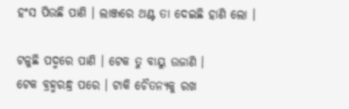ହଂସ ପିଉଛି ପାଣି । ଲାଞ୍ଜରେ ଥଣ୍ଟ ତା ଦେଇଛି ହାଣି ଲୋ ।

ଟଳୁଛି ପଦ୍ମରେ ପାଣି । ଟେକ ତୁ ବାୟୁ ଉଜାଣି ।
ଟେକ ବ୍ରହ୍ମରନ୍ଧ୍ର ପରେ । ଟାକି ଚୈତନ୍ୟକୁ ରଖ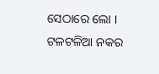ସେଠାରେ ଲୋ ।
ଟଳଟଳିଆ ନକର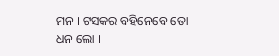ମନ । ଟସକର ବହିନେବେ ତୋ ଧନ ଲୋ ।